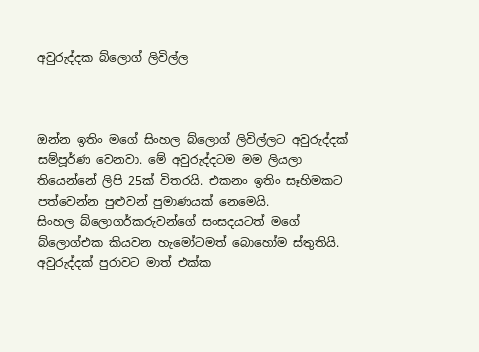අවුරුද්දක බ්ලොග් ලිවිල්ල



ඔන්න ඉතිං මගේ සිංහල බ්ලොග් ලිවිල්ලට අවුරුද්දක් සම්පූර්ණ වෙනවා. මේ අවුරුද්දටම මම ලියලා තියෙන්නේ ලිපි 25ක් විතරයි. එකනං ඉතිං සෑහිමකට පත්වෙන්න පුළුවන් පුමාණයක් නෙමෙයි.
සිංහල බ්ලොගර්කරුවන්ගේ සංසදයටත් මගේ බ්ලොග්එක කියවන හැමෝටමත් බොහෝම ස්තුතියි. අවුරුද්දක් පුරාවට මාත් එක්ක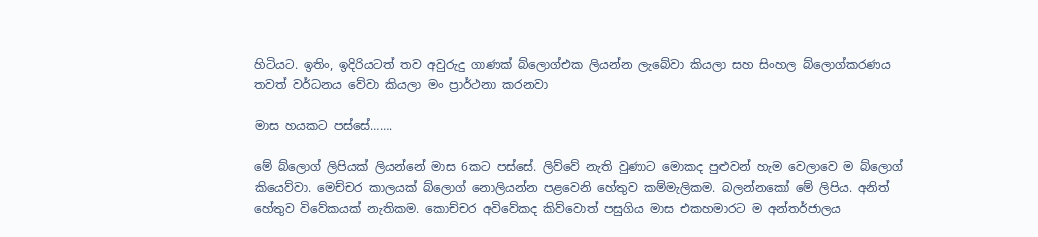හිටියට. ඉතිං, ඉදිරියටත් තව අවුරුදු ගාණක් බ්ලොග්එක ලියන්න ලැබේවා කියලා සහ සිංහල බ්ලොග්කරණය තවත් වර්ධනය වේවා කියලා මං ප්‍රාර්ථනා කරනවා

මාස හයකට පස්සේ…….

මේ බ්ලොග් ලිපියක් ලියන්නේ මාස 6කට පස්සේ. ලිව්වේ නැති වුණාට මොකද පුළුවන් හැම වෙලාවෙ ම බ්ලොග් කියෙව්වා. මෙච්චර කාලයක් බ්ලොග් නොලියන්න පළවෙනි හේතුව කම්මැලිකම. බලන්නකෝ මේ ලිපිය. අනිත් හේතුව විවේකයක් නැතිකම. කොච්චර අවිවේකද කිව්වොත් පසුගිය මාස එකහමාරට ම අන්තර්ජාලය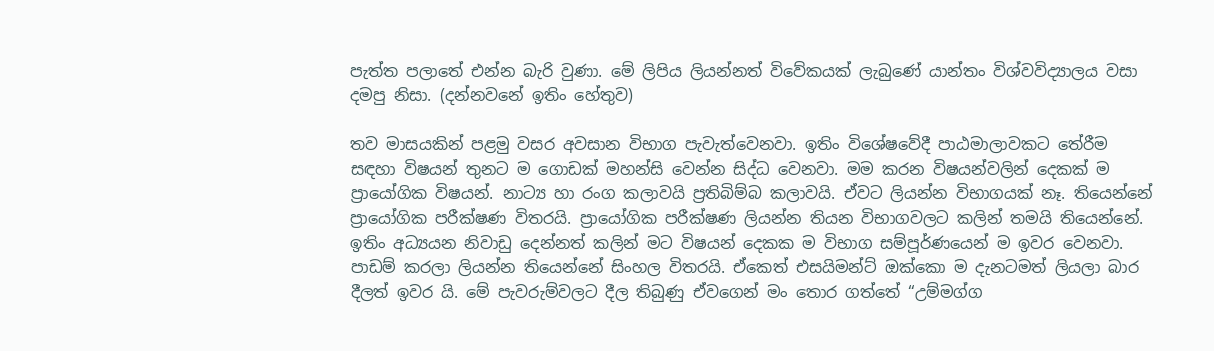පැත්ත පලාතේ එන්න බැරි වුණා. මේ ලිපිය ලියන්නත් විවේකයක් ලැබුණේ යාන්තං විශ්වවිද්‍යාලය වසා දමපු නිසා. (දන්නවනේ ඉතිං හේතුව)

තව මාසයකින් පළමු වසර අවසාන විභාග පැවැත්වෙනවා. ඉතිං විශේෂවේදී පාඨමාලාවකට තේරීම සඳහා විෂයන් තුනට ම ගොඩක් මහන්සි වෙන්න සිද්ධ වෙනවා. මම කරන විෂයන්වලින් දෙකක් ම ප්‍රායෝගික විෂයන්. නාට්‍ය හා රංග කලාවයි ප්‍රතිබිම්බ කලාවයි. ඒවට ලියන්න විභාගයක් නෑ. තියෙන්නේ ප්‍රායෝගික පරීක්ෂණ විතරයි. ප්‍රායෝගික පරීක්ෂණ ලියන්න තියන විභාගවලට කලින් තමයි තියෙන්නේ. ඉතිං අධ්‍යයන නිවාඩු දෙන්නත් කලින් මට විෂයන් දෙකක ම විභාග සම්පූර්ණයෙන් ම ඉවර වෙනවා. පාඩම් කරලා ලියන්න තියෙන්නේ සිංහල විතරයි. ඒකෙත් එසයිමන්ට් ඔක්කො ම දැනටමත් ලියලා බාර දීලත් ඉවර යි. මේ පැවරුම්වලට දීල තිබුණු ඒවගෙන් මං තොර ගත්තේ “උම්මග්ග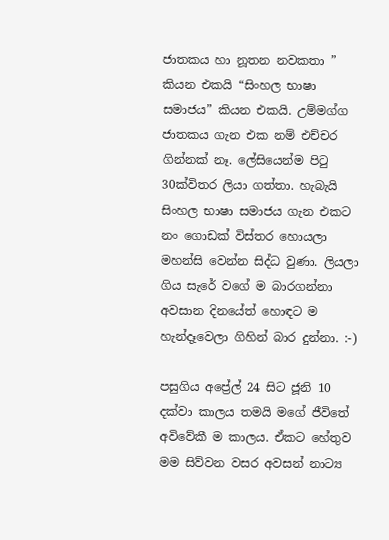ජාතකය හා නූතන නවකතා ” කියන එකයි “සිංහල භාෂා සමාජය” කියන එකයි. උම්මග්ග ජාතකය ගැන එක නම් එච්චර ගින්නක් නෑ. ලේසියෙන්ම පිටු 30ක්විතර ලියා ගත්තා. හැබැයි සිංහල භාෂා සමාජය ගැන එකට නං ගොඩක් විස්තර හොයලා මහන්සි වෙන්න සිද්ධ වුණා. ලියලා ගිය සැරේ වගේ ම බාරගන්නා අවසාන දිනයේත් හොඳට ම හැන්දෑවෙලා ගිහින් බාර දුන්නා. :-)

පසුගිය අප්‍රේල් 24 සිට ජූනි 10 දක්වා කාලය තමයි මගේ ජීවිතේ අවිවේකී ම කාලය. ඒකට හේතුව මම සිව්වන වසර අවසන් නාට්‍ය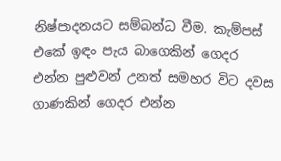නිෂ්පාදනයට සම්බන්ධ වීම. කැම්පස් එකේ ඉඳං පැය බාගෙකින් ගෙදර එන්න පුළුවන් උනත් සමහර විට දවස ගාණකින් ගෙදර එන්න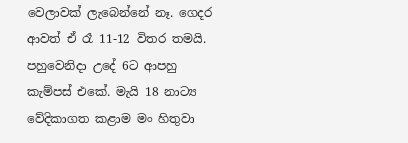වෙලාවක් ලැබෙන්නේ නෑ. ගෙදර ආවත් ඒ රෑ 11-12 විතර තමයි. පහුවෙනිදා උදේ 6ට ආපහු කැම්පස් එකේ. මැයි 18 නාට්‍ය වේදිකාගත කළාම මං හිතුවා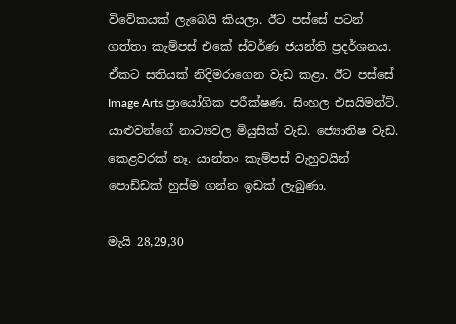විවේකයක් ලැබෙයි කියලා. ඊට පස්සේ පටන් ගත්තා කැම්පස් එකේ ස්වර්ණ ජයන්ති ප්‍රදර්ශනය. ඒකට සතියක් නිදිමරාගෙන වැඩ කළා. ඊට පස්සේ Image Arts ප්‍රායෝගික පරීක්ෂණ. සිංහල එසයිමන්ට්. යාළුවන්ගේ නාට්‍යවල මියුසික් වැඩ. ජ්‍යොතිෂ වැඩ. කෙළවරක් නෑ. යාන්තං කැම්පස් වැහුවයින් පොඩ්ඩක් හුස්ම ගන්න ඉඩක් ලැබුණා.

මැයි 28,29,30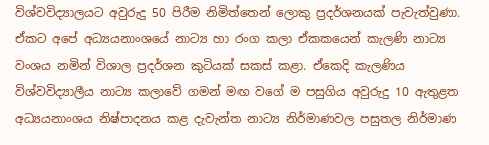විශ්වවිද්‍යාලයට අවුරුදු 50 පිරීම නිමිත්තෙන් ලොකු ප්‍රදර්ශනයක් පැවැත්වුණා. ඒකට අපේ අධ්‍යයනාංශයේ නාට්‍ය හා රංග කලා ඒකකයෙන් කැලණි නාට්‍ය වංශය නමින් විශාල ප්‍රදර්ශන කුටියක් සකස් කළා. ඒකෙදි කැලණිය විශ්වවිද්‍යාලීය නාට්‍ය කලාවේ ගමන් මඟ වගේ ම පසුගිය අවුරුදු 10 ඇතුළත අධ්‍යයනාංශය නිෂ්පාදනය කළ දැවැන්ත නාට්‍ය නිර්මාණවල පසුතල නිර්මාණ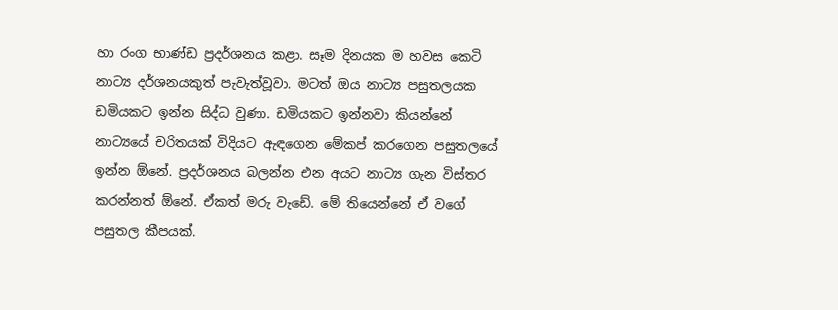හා රංග භාණ්ඩ ප්‍රදර්ශනය කළා. සෑම දිනයක ම හවස කෙටි නාට්‍ය දර්ශනයකුත් පැවැත්වූවා. මටත් ඔය නාට්‍ය පසුතලයක ඩමියකට ඉන්න සිද්ධ වුණා. ඩමියකට ඉන්නවා කියන්නේ නාට්‍යයේ චරිතයක් විදියට ඇඳගෙන මේකප් කරගෙන පසුතලයේ ඉන්න ඕනේ. ප්‍රදර්ශනය බලන්න එන අයට නාට්‍ය ගැන විස්තර කරන්නත් ඕනේ. ඒකත් මරු වැඩේ. මේ තියෙන්නේ ඒ වගේ පසුතල කීපයක්.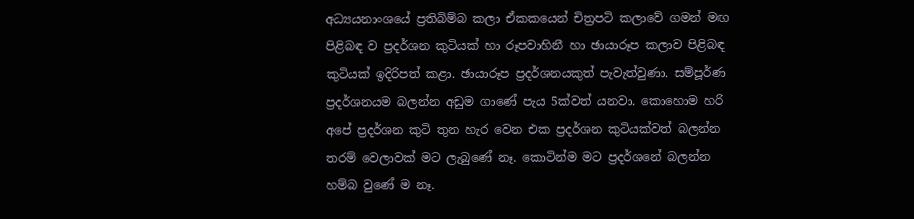අධ්‍යයනාංශයේ ප්‍රතිබිම්බ කලා ඒකකයෙන් චිත්‍රපටි කලාවේ ගමන් මඟ පිළිබඳ ව ප්‍රදර්ශන කුටියක් හා රූපවාහිනී හා ඡායාරූප කලාව පිළිබඳ කුටියක් ඉදිරිපත් කළා. ඡායාරූප ප්‍රදර්ශනයකුත් පැවැත්වුණා. සම්පූර්ණ ප්‍රදර්ශනයම බලන්න අඩුම ගාණේ පැය 5ක්වත් යනවා. කොහොම හරි අපේ ප්‍රදර්ශන කුටි තුන හැර වෙන එක ප්‍රදර්ශන කුටියක්වත් බලන්න තරම් වෙලාවක් මට ලැබුණේ නෑ. කොටින්ම මට ප්‍රදර්ශනේ බලන්න හම්බ වුණේ ම නෑ.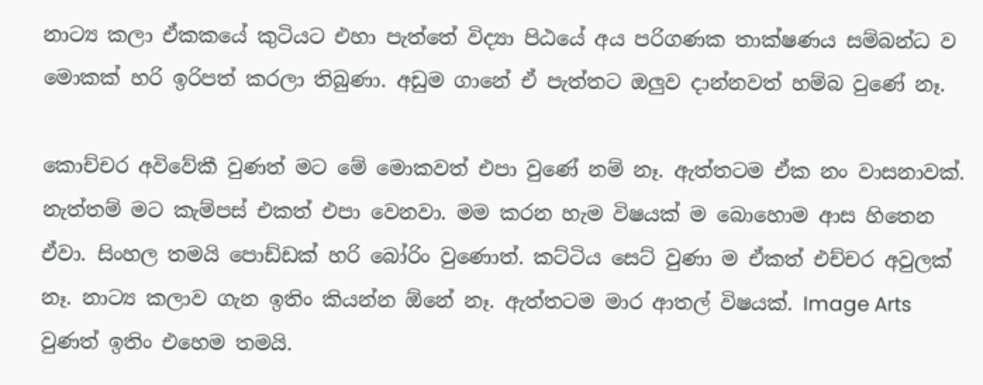නාට්‍ය කලා ඒකකයේ කුටියට එහා පැත්තේ විද්‍යා පිඨයේ අය පරිගණක තාක්ෂණය සම්බන්ධ ව මොකක් හරි ඉරිපත් කරලා තිබුණා. අඩුම ගානේ ඒ පැත්තට ඔලුව දාන්නවත් හම්බ වුණේ නෑ.

කොච්චර අවිවේකී වුණත් මට මේ මොකවත් එපා වුණේ නම් නෑ. ඇත්තටම ඒක නං වාසනාවක්. නැත්තම් මට කැම්පස් එකත් එපා වෙනවා. මම කරන හැම විෂයක් ම බොහොම ආස හිතෙන ඒවා. සිංහල තමයි පොඩ්ඩක් හරි බෝරිං වුණොත්. කට්ටිය සෙට් වුණා ම ඒකත් එච්චර අවුලක් නෑ. නාට්‍ය කලාව ගැන ඉතිං කියන්න ඕනේ නෑ. ඇත්තටම මාර ආතල් විෂයක්. Image Arts වුණත් ඉතිං එහෙම තමයි.